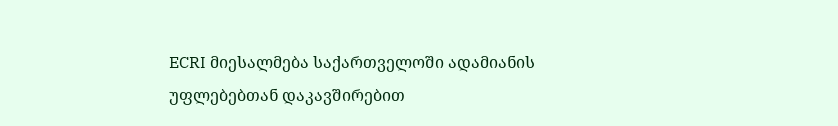ECRI მიესალმება საქართველოში ადამიანის უფლებებთან დაკავშირებით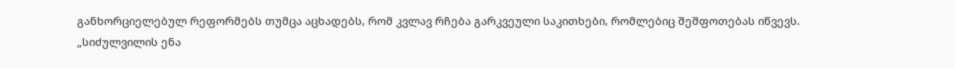განხორციელებულ რეფორმებს თუმცა აცხადებს, რომ კვლავ რჩება გარკვეული საკითხები, რომლებიც შეშფოთებას იწვევს.
„სიძულვილის ენა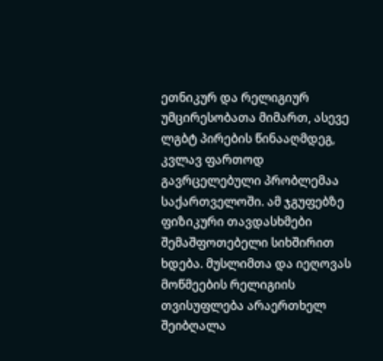ეთნიკურ და რელიგიურ უმცირესობათა მიმართ, ასევე ლგბტ პირების წინააღმდეგ, კვლავ ფართოდ გავრცელებული პრობლემაა საქართველოში. ამ ჯგუფებზე ფიზიკური თავდასხმები შემაშფოთებელი სიხშირით ხდება. მუსლიმთა და იეღოვას მოწმეების რელიგიის თვისუფლება არაერთხელ შეიბღალა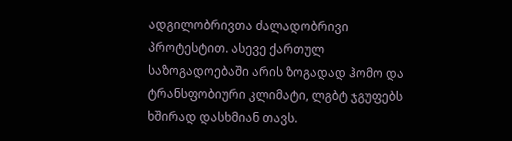ადგილობრივთა ძალადობრივი პროტესტით. ასევე ქართულ საზოგადოებაში არის ზოგადად ჰომო და ტრანსფობიური კლიმატი, ლგბტ ჯგუფებს ხშირად დასხმიან თავს.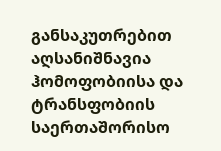განსაკუთრებით აღსანიშნავია ჰომოფობიისა და ტრანსფობიის საერთაშორისო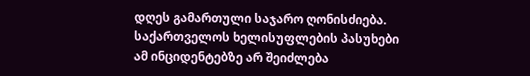დღეს გამართული საჯარო ღონისძიება. საქართველოს ხელისუფლების პასუხები ამ ინციდენტებზე არ შეიძლება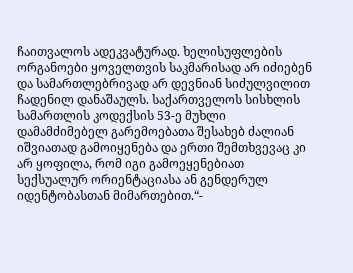ჩაითვალოს ადეკვატურად. ხელისუფლების ორგანოები ყოველთვის საკმარისად არ იძიებენ და სამართლებრივად არ დევნიან სიძულვილით ჩადენილ დანაშაულს. საქართველოს სისხლის სამართლის კოდექსის 53-ე მუხლი დამამძიმებელ გარემოებათა შესახებ ძალიან იშვიათად გამოიყენება და ერთი შემთხვევაც კი არ ყოფილა, რომ იგი გამოეყენებიათ სექსუალურ ორიენტაციასა ან გენდერულ იდენტობასთან მიმართებით.“-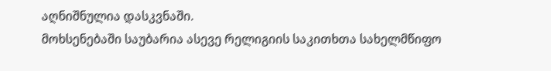აღნიშნულია დასკვნაში.
მოხსენებაში საუბარია ასევე რელიგიის საკითხთა სახელმწიფო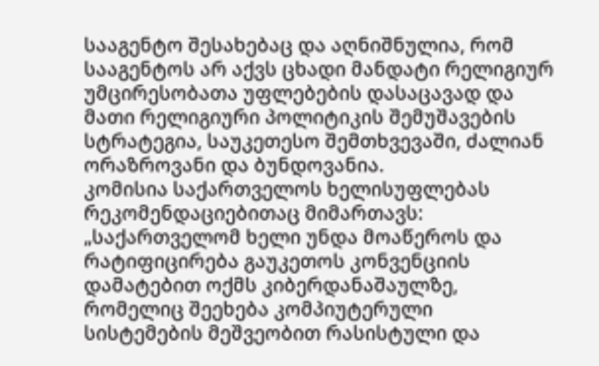სააგენტო შესახებაც და აღნიშნულია, რომ სააგენტოს არ აქვს ცხადი მანდატი რელიგიურ უმცირესობათა უფლებების დასაცავად და მათი რელიგიური პოლიტიკის შემუშავების სტრატეგია, საუკეთესო შემთხვევაში, ძალიან ორაზროვანი და ბუნდოვანია.
კომისია საქართველოს ხელისუფლებას რეკომენდაციებითაც მიმართავს:
„საქართველომ ხელი უნდა მოაწეროს და რატიფიცირება გაუკეთოს კონვენციის დამატებით ოქმს კიბერდანაშაულზე, რომელიც შეეხება კომპიუტერული სისტემების მეშვეობით რასისტული და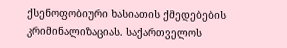ქსენოფობიური ხასიათის ქმედებების კრიმინალიზაციას. საქართველოს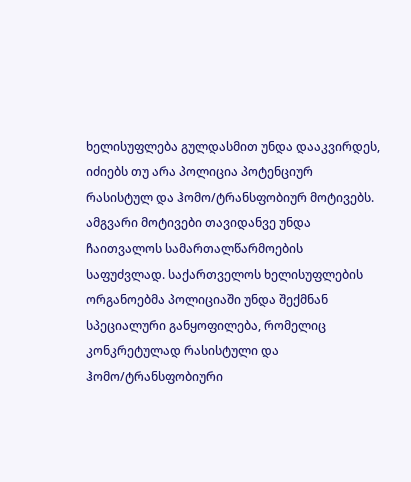ხელისუფლება გულდასმით უნდა დააკვირდეს, იძიებს თუ არა პოლიცია პოტენციურ რასისტულ და ჰომო/ტრანსფობიურ მოტივებს. ამგვარი მოტივები თავიდანვე უნდა ჩაითვალოს სამართალწარმოების საფუძვლად. საქართველოს ხელისუფლების ორგანოებმა პოლიციაში უნდა შექმნან სპეციალური განყოფილება, რომელიც კონკრეტულად რასისტული და ჰომო/ტრანსფობიური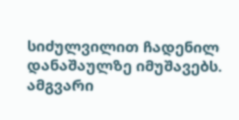სიძულვილით ჩადენილ დანაშაულზე იმუშავებს. ამგვარი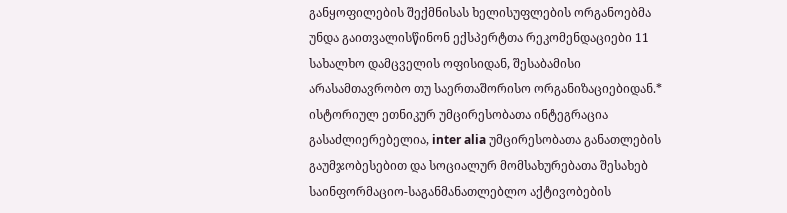განყოფილების შექმნისას ხელისუფლების ორგანოებმა უნდა გაითვალისწინონ ექსპერტთა რეკომენდაციები 11 სახალხო დამცველის ოფისიდან, შესაბამისი არასამთავრობო თუ საერთაშორისო ორგანიზაციებიდან.* ისტორიულ ეთნიკურ უმცირესობათა ინტეგრაცია გასაძლიერებელია, inter alia უმცირესობათა განათლების გაუმჯობესებით და სოციალურ მომსახურებათა შესახებ საინფორმაციო-საგანმანათლებლო აქტივობების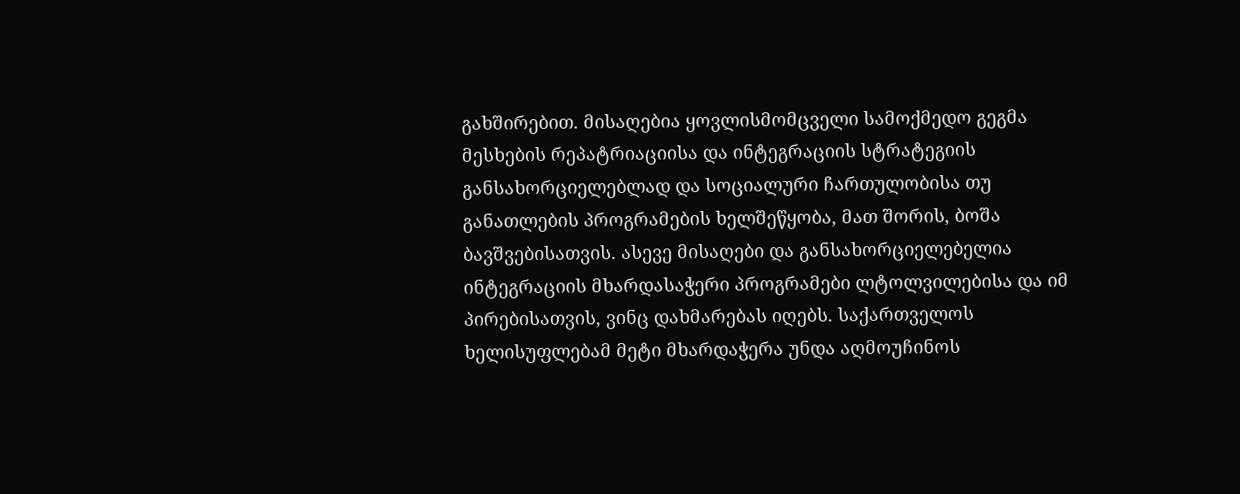გახშირებით. მისაღებია ყოვლისმომცველი სამოქმედო გეგმა მესხების რეპატრიაციისა და ინტეგრაციის სტრატეგიის განსახორციელებლად და სოციალური ჩართულობისა თუ განათლების პროგრამების ხელშეწყობა, მათ შორის, ბოშა ბავშვებისათვის. ასევე მისაღები და განსახორციელებელია ინტეგრაციის მხარდასაჭერი პროგრამები ლტოლვილებისა და იმ პირებისათვის, ვინც დახმარებას იღებს. საქართველოს ხელისუფლებამ მეტი მხარდაჭერა უნდა აღმოუჩინოს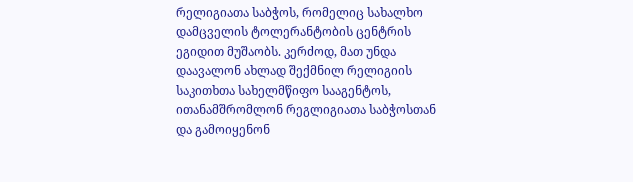რელიგიათა საბჭოს, რომელიც სახალხო დამცველის ტოლერანტობის ცენტრის ეგიდით მუშაობს. კერძოდ, მათ უნდა დაავალონ ახლად შექმნილ რელიგიის საკითხთა სახელმწიფო სააგენტოს, ითანამშრომლონ რეგლიგიათა საბჭოსთან და გამოიყენონ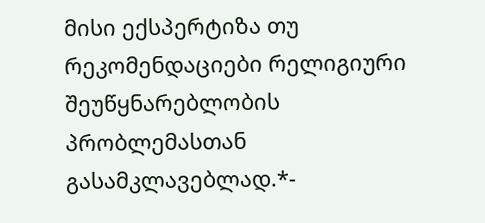მისი ექსპერტიზა თუ რეკომენდაციები რელიგიური შეუწყნარებლობის პრობლემასთან გასამკლავებლად.*-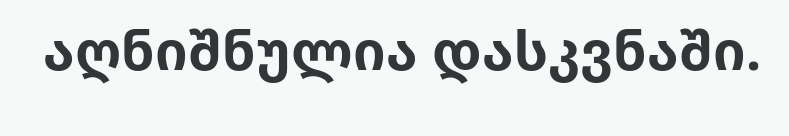აღნიშნულია დასკვნაში.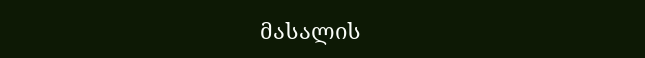მასალის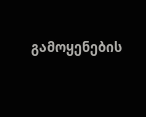გამოყენების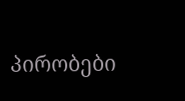პირობები